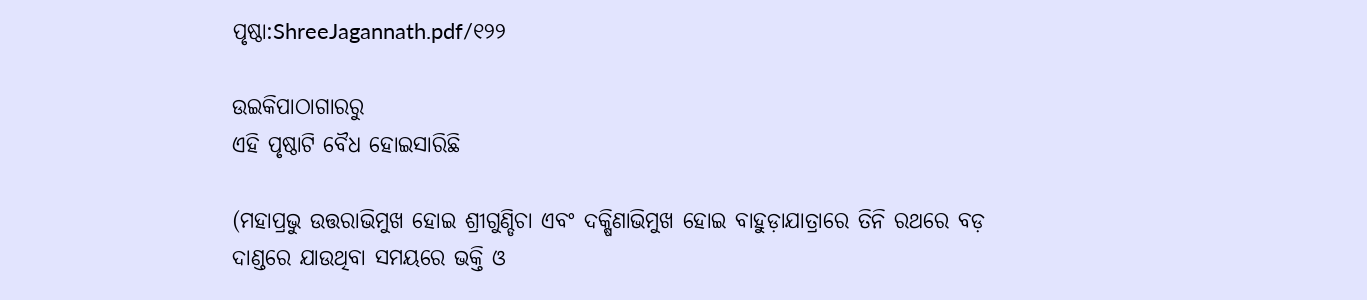ପୃଷ୍ଠା:ShreeJagannath.pdf/୧୨୨

ଉଇକିପାଠାଗାର‌ରୁ
ଏହି ପୃଷ୍ଠାଟି ବୈଧ ହୋଇସାରିଛି

(ମହାପ୍ରଭୁ ଉତ୍ତରାଭିମୁଖ ହୋଇ ଶ୍ରୀଗୁଣ୍ଡିଚା ଏବଂ ଦକ୍ଷିଣାଭିମୁଖ ହୋଇ ବାହୁଡ଼ାଯାତ୍ରାରେ ତିନି ରଥରେ ବଡ଼ ଦାଣ୍ଡରେ ଯାଉଥିବା ସମୟରେ ଭକ୍ତି ଓ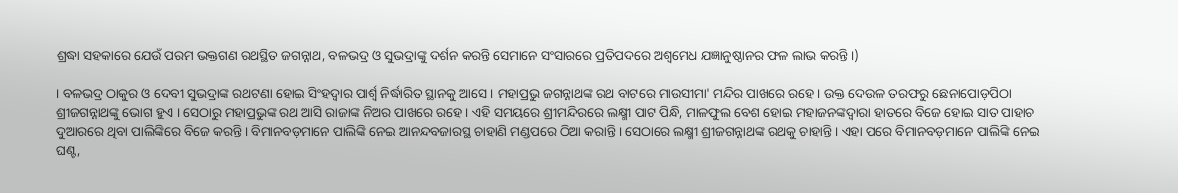ଶ୍ରଦ୍ଧା ସହକାରେ ଯେଉଁ ପରମ ଭକ୍ତଗଣ ରଥସ୍ଥିତ ଜଗନ୍ନାଥ, ବଳଭଦ୍ର ଓ ସୁଭଦ୍ରାଙ୍କୁ ଦର୍ଶନ କରନ୍ତି ସେମାନେ ସଂସାରରେ ପ୍ରତିପଦରେ ଅଶ୍ୱମେଧ ଯଜ୍ଞାନୁଷ୍ଠାନର ଫଳ ଲାଭ କରନ୍ତି ।)

। ବଳଭଦ୍ର ଠାକୁର ଓ ଦେବୀ ସୁଭଦ୍ରାଙ୍କ ରଥଟଣା ହୋଇ ସିଂହଦ୍ୱାର ପାର୍ଶ୍ବ ନିର୍ଦ୍ଧାରିତ ସ୍ଥାନକୁ ଆସେ । ମହାପ୍ରଭୁ ଜଗନ୍ନାଥଙ୍କ ରଥ ବାଟରେ ମାଉସୀମା' ମନ୍ଦିର ପାଖରେ ରହେ । ଉକ୍ତ ଦେଉଳ ତରଫରୁ ଛେନାପୋଡ଼ପିଠା ଶ୍ରୀଜଗନ୍ନାଥଙ୍କୁ ଭୋଗ ହୁଏ । ସେଠାରୁ ମହାପ୍ରଭୁଙ୍କ ରଥ ଆସି ରାଜାଙ୍କ ନିଅର ପାଖରେ ରହେ । ଏହି ସମୟରେ ଶ୍ରୀମନ୍ଦିରରେ ଲକ୍ଷ୍ମୀ ପାଟ ପିନ୍ଧି, ମାଳଫୁଲ ବେଶ ହୋଇ ମହାଜନଙ୍କଦ୍ୱାରା ହାତରେ ବିଜେ ହୋଇ ସାତ ପାହାଚ ଦୁଆରରେ ଥିବା ପାଲିଙ୍କିରେ ବିଜେ କରନ୍ତି । ବିମାନବଡ଼ମାନେ ପାଲିଙ୍କି ନେଇ ଆନନ୍ଦବଜାରସ୍ଥ ଚାହାଣି ମଣ୍ଡପରେ ଠିଆ କରାନ୍ତି । ସେଠାରେ ଲକ୍ଷ୍ମୀ ଶ୍ରୀଜଗନ୍ନାଥଙ୍କ ରଥକୁ ଚାହାନ୍ତି । ଏହା ପରେ ବିମାନବଡ଼ମାନେ ପାଲିଙ୍କି ନେଇ ଘଣ୍ଟ,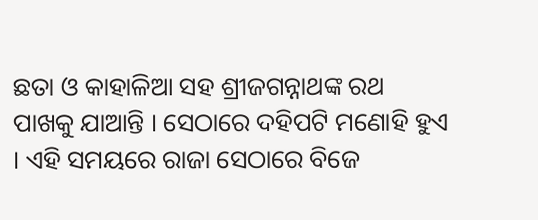ଛତା ଓ କାହାଳିଆ ସହ ଶ୍ରୀଜଗନ୍ନାଥଙ୍କ ରଥ ପାଖକୁ ଯାଆନ୍ତି । ସେଠାରେ ଦହିପଟି ମଣୋହି ହୁଏ । ଏହି ସମୟରେ ରାଜା ସେଠାରେ ବିଜେ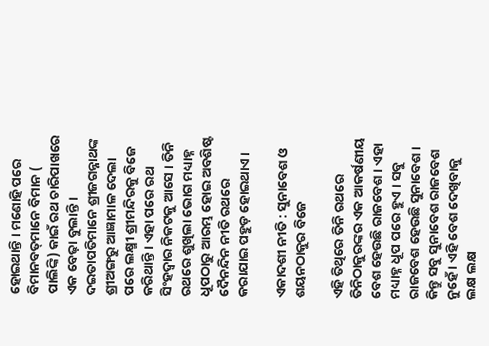ହୋଇଥାନ୍ତି । ମଣୋହି ପରେ ବିମାନବତ୍‌ମାନେ ବିମାନ ( ପାଲିଙ୍କି) କାଇଁ ରଥ ଚାରିପାଖରେ ଏକ ବେଢ଼ା ବୁଲାନ୍ତି । ଦଇତାପତିମାନେ ଶ୍ରୀଜଗନ୍ନାଥଙ୍କ ଶ୍ରୀଅଙ୍ଗରୁ ଆଜ୍ଞାମାଳ ଦେଲା ପରେ ଲକ୍ଷ୍ମୀ ଶ୍ରୀମନ୍ଦିରକୁ ବିଜେ କରିଥାନ୍ତି । ଏହା ପରେ ରଥ ସିଂହଦ୍ୱାର ନିକଟକୁ ଆସେ । ତିନି ରଥରେ ଶୁଖିଲା ଭୋଗ ମଧ୍ୟାହ୍ନ ଧୂପଠାରୁ ଆରମ୍ଭ ହୋଇ ଅବଶିଷ୍ଟ ଦୈନନ୍ଦିନ ନୀତି ରଥରେ କରାଯାଇ ପହୁଡ଼ ହୋଇଥାଏ ।

ଏକାଦଶୀ ନୀତି : ସୁନାବେଶ ଓ ଶୟନଠାକୁର ବିଜେ

ଏହି ତିଥିରେ ତିନି ରଥରେ ତିନିଠାକୁରଙ୍କର ଏକ ଆକର୍ଷଣୀୟ ବେଶ ହେଉଛି ରାଜବେଶ । ଏହା ମଧ୍ୟାହ୍ନ ଧୂପ ପରେ ହୁଏ । ସବୁ ରାଜବେଶ ହେଉଛି ସୁନାବେଶ । କିନ୍ତୁ ସବୁ ସୁନାବେଶ ରାଜବେଶ ନୁହେଁ । ଏହି ବେଶ ଦେଖିବାକୁ ଲକ୍ଷ ଲକ୍ଷ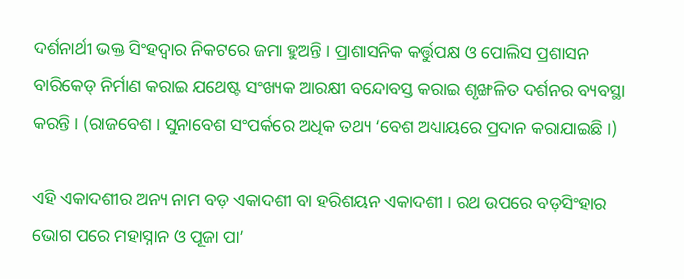ଦର୍ଶନାର୍ଥୀ ଭକ୍ତ ସିଂହଦ୍ୱାର ନିକଟରେ ଜମା ହୁଅନ୍ତି । ପ୍ରାଶାସନିକ କର୍ତ୍ତୁପକ୍ଷ ଓ ପୋଲିସ ପ୍ରଶାସନ ବାରିକେଡ୍‌ ନିର୍ମାଣ କରାଇ ଯଥେଷ୍ଟ ସଂଖ୍ୟକ ଆରକ୍ଷୀ ବନ୍ଦୋବସ୍ତ କରାଇ ଶୃଙ୍ଖଳିତ ଦର୍ଶନର ବ୍ୟବସ୍ଥା କରନ୍ତି । (ରାଜବେଶ । ସୁନାବେଶ ସଂପର୍କରେ ଅଧିକ ତଥ୍ୟ ‘ବେଶ ଅଧ୍ୟାୟରେ ପ୍ରଦାନ କରାଯାଇଛି ।)

ଏହି ଏକାଦଶୀର ଅନ୍ୟ ନାମ ବଡ଼ ଏକାଦଶୀ ବା ହରିଶୟନ ଏକାଦଶୀ । ରଥ ଉପରେ ବଡ଼ସିଂହାର ଭୋଗ ପରେ ମହାସ୍ନାନ ଓ ପୂଜା ପା’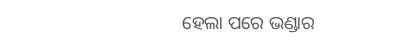ହେଲା ପରେ ଭଣ୍ଡାର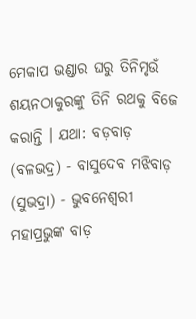ମେକାପ ଭଣ୍ଡାର ଘରୁ ତିନିମୃଉଁ ଶୟନଠାକୁରଙ୍କୁ ତିନି ରଥକୁ ବିଜେ କରାନ୍ତି । ଯଥା: ବଡ଼ବାଡ଼ (ବଳଭଦ୍ର) - ବାସୁଦେବ ମଝିବାଡ଼ (ସୁଭଦ୍ରା) - ଭୁବନେଶ୍ୱରୀ ମହାପ୍ରଭୁଙ୍କ ବାଡ଼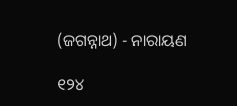(ଜଗନ୍ନାଥ) - ନାରାୟଣ

୧୨୪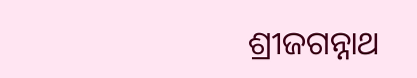ଶ୍ରୀଜଗନ୍ନାଥ